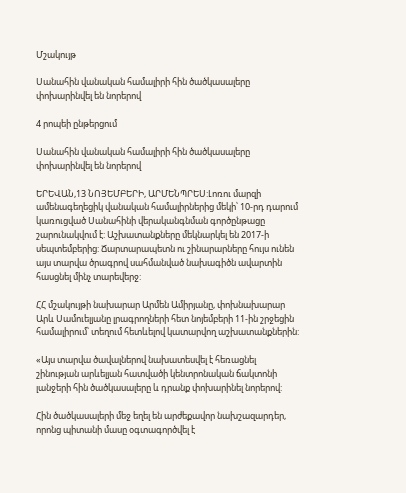Մշակույթ

Սանահին վանական համալիրի հին ծածկասալերը փոխարինվել են նորերով

4 րոպեի ընթերցում

Սանահին վանական համալիրի հին ծածկասալերը փոխարինվել են նորերով

ԵՐԵՎԱՆ,13 ՆՈՅԵՄԲԵՐԻ, ԱՐՄԵՆՊՐԵՍ:Լոռու մարզի ամենագեղեցիկ վանական համալիրներից մեկի՝ 10-րդ դարում կառուցված Սանահինի վերականգնման գործընթացը շարունակվում է: Աշխատանքները մեկնարկել են 2017-ի սեպտեմբերից: Ճարտարապետն ու շինարարները հույս ունեն այս տարվա ծրագրով սահմանված նախագիծն ավարտին հասցնել մինչ տարեվերջ:

ՀՀ մշակույթի նախարար Արմեն Ամիրյանը, փոխնախարար Արև Սամուելյանը լրագրողների հետ նոյեմբերի 11-ին շրջեցին համալիրում՝ տեղում հետևելով կատարվող աշխատանքներին:

«Այս տարվա ծավալներով նախատեսվել է հեռացնել շինության արևելյան հատվածի կենտրոնական ճակտոնի լանջերի հին ծածկասալերը և դրանք փոխարինել նորերով:

Հին ծածկասալերի մեջ եղել են արժեքավոր նախշազարդեր, որոնց պիտանի մասը օգտագործվել է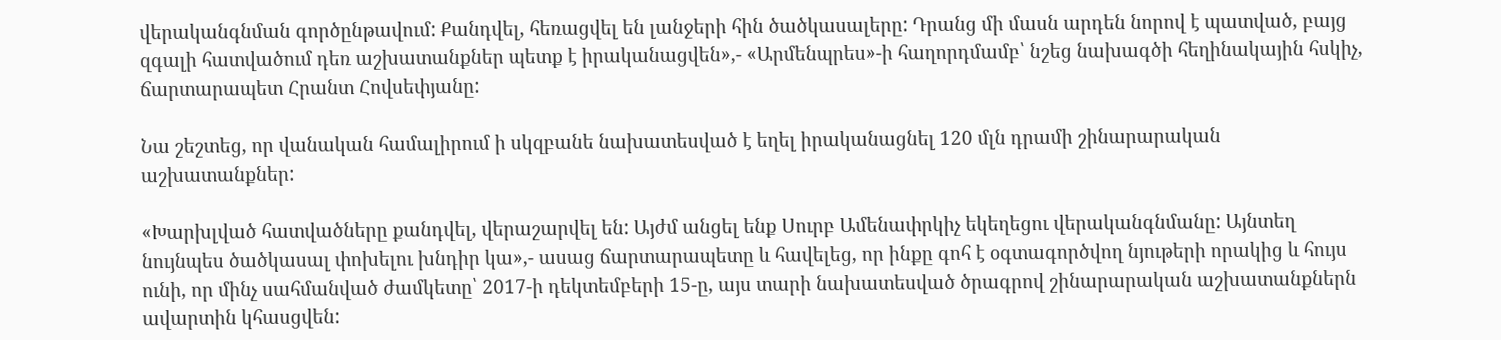վերականգնման գործընթավում: Քանդվել, հեռացվել են լանջերի հին ծածկասալերը: Դրանց մի մասն արդեն նորով է պատված, բայց զգալի հատվածում դեռ աշխատանքներ պետք է իրականացվեն»,- «Արմենպրես»-ի հաղորդմամբ՝ նշեց նախագծի հեղինակային հսկիչ, ճարտարապետ Հրանտ Հովսեփյանը:

Նա շեշտեց, որ վանական համալիրում ի սկզբանե նախատեսված է եղել իրականացնել 120 մլն դրամի շինարարական աշխատանքներ:

«Խարխլված հատվածները քանդվել, վերաշարվել են: Այժմ անցել ենք Սուրբ Ամենափրկիչ եկեղեցու վերականգնմանը: Այնտեղ նույնպես ծածկասալ փոխելու խնդիր կա»,- ասաց ճարտարապետը և հավելեց, որ ինքը գոհ է օգտագործվող նյութերի որակից և հույս ունի, որ մինչ սահմանված ժամկետը՝ 2017-ի դեկտեմբերի 15-ը, այս տարի նախատեսված ծրագրով շինարարական աշխատանքներն ավարտին կհասցվեն: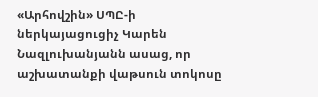«Արհովշին» ՍՊԸ-ի ներկայացուցիչ Կարեն Նազլուխանյանն ասաց, որ աշխատանքի վաթսուն տոկոսը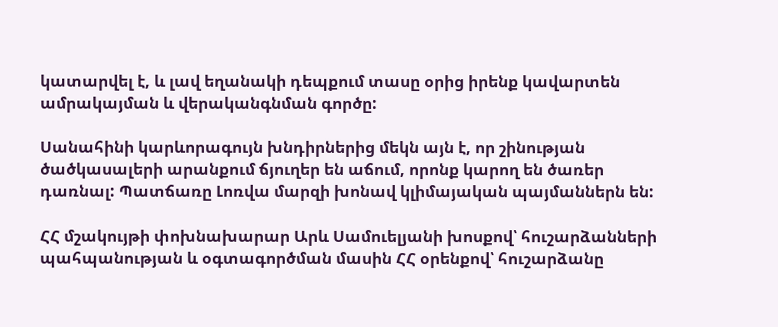կատարվել է, և լավ եղանակի դեպքում տասը օրից իրենք կավարտեն ամրակայման և վերականգնման գործը:

Սանահինի կարևորագույն խնդիրներից մեկն այն է, որ շինության ծածկասալերի արանքում ճյուղեր են աճում, որոնք կարող են ծառեր դառնալ: Պատճառը Լոռվա մարզի խոնավ կլիմայական պայմաններն են:

ՀՀ մշակույթի փոխնախարար Արև Սամուելյանի խոսքով՝ հուշարձանների պահպանության և օգտագործման մասին ՀՀ օրենքով՝ հուշարձանը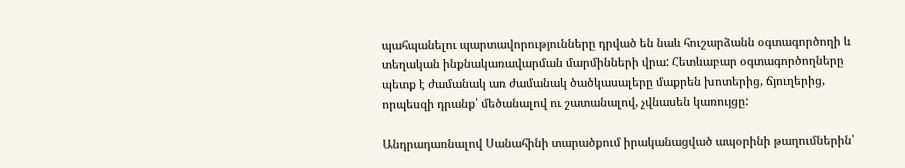պահպանելու պարտավորությունները դրված են նաև հուշարձանն օգտագործողի և տեղական ինքնակառավարման մարմինների վրա: Հետևաբար օգտագործողները պետք է ժամանակ առ ժամանակ ծածկասալերը մաքրեն խոտերից, ճյուղերից, որպեսզի դրանք՝ մեծանալով ու շատանալով, չվնասեն կառույցը:

Անդրադառնալով Սանահինի տարածքում իրականացված ապօրինի թաղումներին՝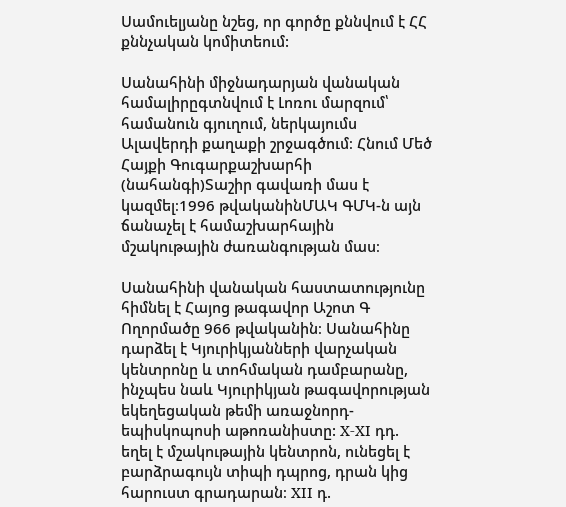Սամուելյանը նշեց, որ գործը քննվում է ՀՀ քննչական կոմիտեում:

Սանահինի միջնադարյան վանական համալիրըգտնվում է Լոռու մարզում՝ համանուն գյուղում, ներկայումս Ալավերդի քաղաքի շրջագծում։ Հնում Մեծ Հայքի Գուգարքաշխարհի (նահանգի)Տաշիր գավառի մաս է կազմել։1996 թվականինՄԱԿ ԳՄԿ-ն այն ճանաչել է համաշխարհային մշակութային ժառանգության մաս։

Սանահինի վանական հաստատությունը հիմնել է Հայոց թագավոր Աշոտ Գ Ողորմածը 966 թվականին։ Սանահինը դարձել է Կյուրիկյանների վարչական կենտրոնը և տոհմական դամբարանը, ինչպես նաև Կյուրիկյան թագավորության եկեղեցական թեմի առաջնորդ-եպիսկոպոսի աթոռանիստը: X-XI դդ. եղել է մշակութային կենտրոն, ունեցել է բարձրագույն տիպի դպրոց, դրան կից հարուստ գրադարան։ XII դ.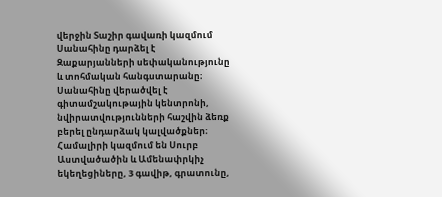վերջին Տաշիր գավառի կազմում Սանահինը դարձել է Զաքարյանների սեփականությունը և տոհմական հանգստարանը։ Սանահինը վերածվել է գիտամշակութային կենտրոնի, նվիրատվությունների հաշվին ձեռք բերել ընդարձակ կալվածքներ։ Համալիրի կազմում են Սուրբ Աստվածածին և Ամենափրկիչ եկեղեցիները, 3 գավիթ, գրատունը,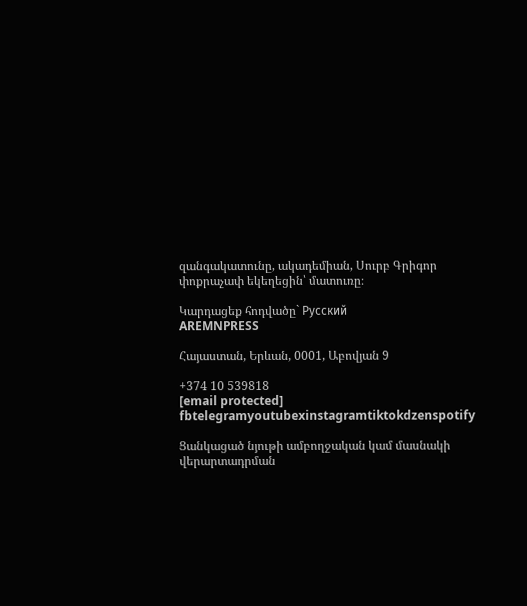զանգակատունը, ակադեմիան, Սուրբ Գրիգոր փոքրաչափ եկեղեցին՝ մատուռը։

Կարդացեք հոդվածը` Русский
AREMNPRESS

Հայաստան, Երևան, 0001, Աբովյան 9

+374 10 539818
[email protected]
fbtelegramyoutubexinstagramtiktokdzenspotify

Ցանկացած նյութի ամբողջական կամ մասնակի վերարտադրման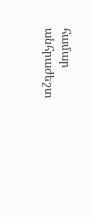համար անհրաժեշտ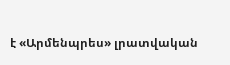է «Արմենպրես» լրատվական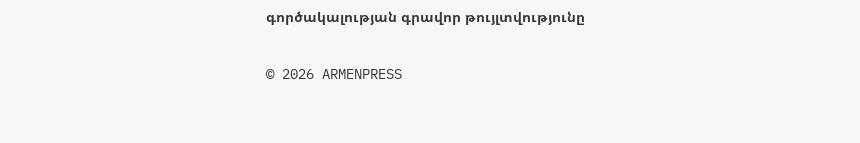գործակալության գրավոր թույլտվությունը

© 2026 ARMENPRESS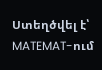Ստեղծվել է՝ MATEMAT-ում